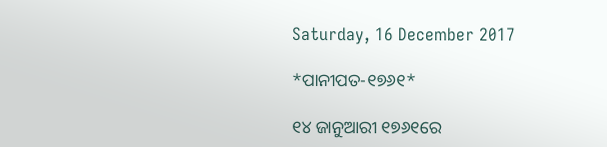Saturday, 16 December 2017

*ପାନୀପତ-୧୭୬୧*

୧୪ ଜାନୁଆରୀ ୧୭୬୧ରେ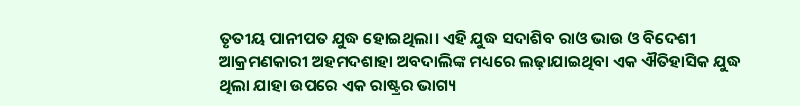ତୃତୀୟ ପାନୀପତ ଯୁଦ୍ଧ ହୋଇଥିଲା। ଏହି ଯୁଦ୍ଧ ସଦାଶିବ ରାଓ ଭାଉ ଓ ବିଦେଶୀ ଆକ୍ରମଣକାରୀ ଅହମଦଶାହା ଅବଦାଲିଙ୍କ ମଧ୍ୟରେ ଲଢ଼ାଯାଇଥିବା ଏକ ଐତିହାସିକ ଯୁଦ୍ଧ ଥିଲା ଯାହା ଉପରେ ଏକ ରାଷ୍ଟ୍ରର ଭାଗ୍ୟ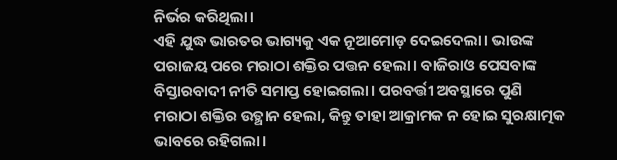ନିର୍ଭର କରିଥିଲା।
ଏହି ଯୁଦ୍ଧ ଭାରତର ଭାଗ୍ୟକୁ ଏକ ନୂଆମୋଡ଼ ଦେଇଦେଲା। ଭାଉଙ୍କ ପରାଜୟ ପରେ ମରାଠା ଶକ୍ତିର ପତ୍ତନ ହେଲା। ବାଜିରାଓ ପେସବାଙ୍କ  ବିସ୍ତାରବାଦୀ ନୀତି ସମାପ୍ତ ହୋଇଗଲା। ପରବର୍ତ୍ତୀ ଅବସ୍ଥାରେ ପୁଣି ମରାଠା ଶକ୍ତିର ଉତ୍ଥାନ ହେଲା, କିନ୍ତୁ ତାହା ଆକ୍ରାମକ ନ ହୋଇ ସୁରକ୍ଷାତ୍ମକ ଭାବରେ ରହିଗଲା।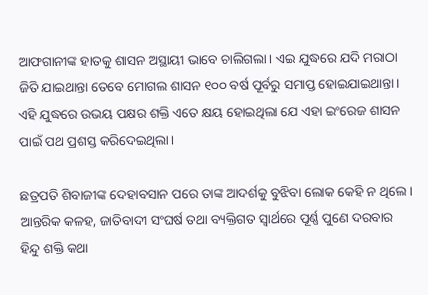ଆଫଗାନୀଙ୍କ ହାତକୁ ଶାସନ ଅସ୍ଥାୟୀ ଭାବେ ଚାଲିଗଲା। ଏଇ ଯୁଦ୍ଧରେ ଯଦି ମରାଠା ଜିତି ଯାଇଥାନ୍ତା ତେବେ ମୋଗଲ ଶାସନ ୧୦୦ ବର୍ଷ ପୂର୍ବରୁ ସମାପ୍ତ ହୋଇଯାଇଥାନ୍ତା। ଏହି ଯୁଦ୍ଧରେ ଉଭୟ ପକ୍ଷର ଶକ୍ତି ଏତେ କ୍ଷୟ ହୋଇଥିଲା ଯେ ଏହା ଇଂରେଜ ଶାସନ ପାଇଁ ପଥ ପ୍ରଶସ୍ତ କରିଦେଇଥିଲା।

ଛତ୍ରପତି ଶିବାଜୀଙ୍କ ଦେହାବସାନ ପରେ ତାଙ୍କ ଆଦର୍ଶକୁ ବୁଝିବା ଲୋକ କେହି ନ ଥିଲେ। ଆନ୍ତରିକ କଳହ, ଜାତିବାଦୀ ସଂଘର୍ଷ ତଥା ବ୍ୟକ୍ତିଗତ ସ୍ୱାର୍ଥରେ ପୂର୍ଣ୍ଣ ପୁଣେ ଦରବାର ହିନ୍ଦୁ ଶକ୍ତି କଥା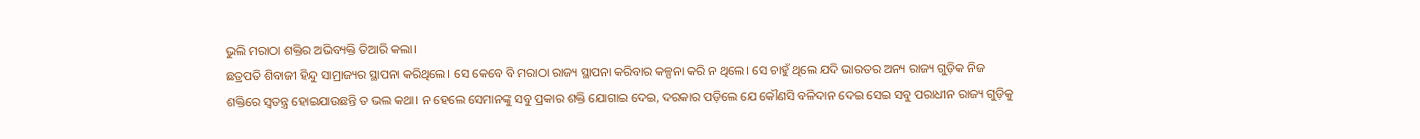ଭୁଲି ମରାଠା ଶକ୍ତିର ଅଭିବ୍ୟକ୍ତି ତିଆରି କଲା।
ଛତ୍ରପତି ଶିବାଜୀ ହିନ୍ଦୁ ସାମ୍ରାଜ୍ୟର ସ୍ଥାପନା କରିଥିଲେ। ସେ କେବେ ବି ମରାଠା ରାଜ୍ୟ ସ୍ଥାପନା କରିବାର କଳ୍ପନା କରି ନ ଥିଲେ। ସେ ଚାହୁଁ ଥିଲେ ଯଦି ଭାରତର ଅନ୍ୟ ରାଜ୍ୟ ଗୁଡ଼ିକ ନିଜ ଶକ୍ତିରେ ସ୍ୱତନ୍ତ୍ର ହୋଇଯାଉଛନ୍ତି ତ ଭଲ କଥା। ନ ହେଲେ ସେମାନଙ୍କୁ ସବୁ ପ୍ରକାର ଶକ୍ତି ଯୋଗାଇ ଦେଇ, ଦରକାର ପଡ଼ିଲେ ଯେ କୌଣସି ବଳିଦାନ ଦେଇ ସେଇ ସବୁ ପରାଧୀନ ରାଜ୍ୟ ଗୁଡ଼ିକୁ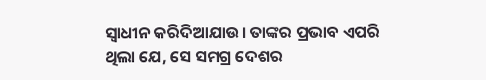ସ୍ୱାଧୀନ କରିଦିଆଯାଉ। ତାଙ୍କର ପ୍ରଭାବ ଏପରି ଥିଲା ଯେ, ସେ ସମଗ୍ର ଦେଶର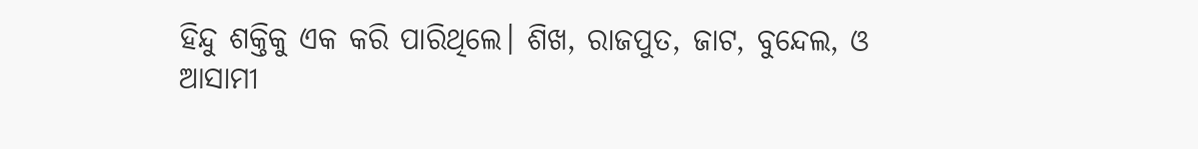ହିନ୍ଦୁ ଶକ୍ତିକୁ ଏକ କରି ପାରିଥିଲେ। ଶିଖ, ରାଜପୁତ, ଜାଟ, ବୁନ୍ଦେଲ, ଓ ଆସାମୀ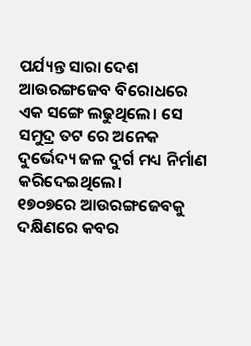ପର୍ଯ୍ୟନ୍ତ ସାରା ଦେଶ ଆଉରଙ୍ଗଜେବ ବିରୋଧରେ ଏକ ସଙ୍ଗେ ଲଢୁଥିଲେ। ସେ ସମୁଦ୍ର ତଟ ରେ ଅନେକ ଦୁର୍ଭେଦ୍ୟ ଜଳ ଦୁର୍ଗ ମଧ୍ୟ ନିର୍ମାଣ କରିଦେଇଥିଲେ।
୧୭୦୭ରେ ଆଉରଙ୍ଗଜେବକୁ ଦକ୍ଷିଣରେ କବର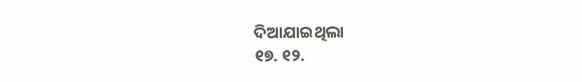ଦିଆଯାଇଥିଲା
୧୭. ୧୨.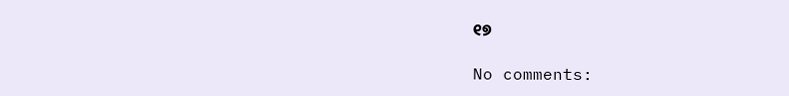୧୭

No comments: